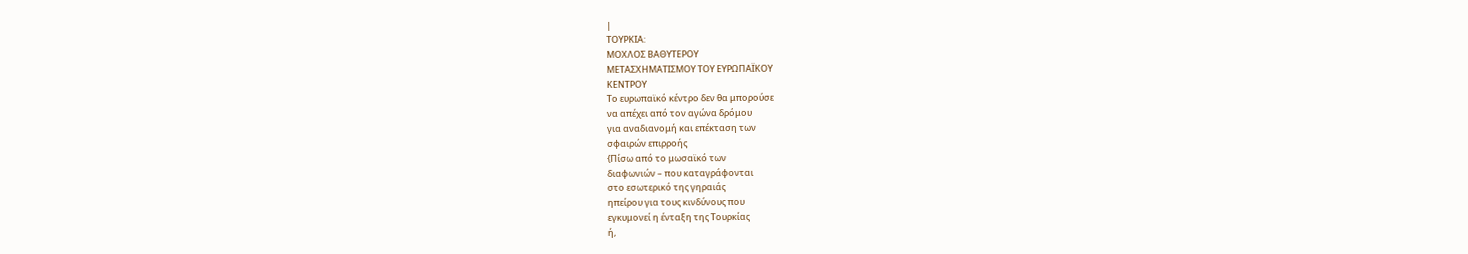|
ΤΟΥΡΚΙΑ:
ΜΟΧΛΟΣ ΒΑΘΥΤΕΡΟΥ
ΜΕΤΑΣΧΗΜΑΤΙΣΜΟΥ ΤΟΥ ΕΥΡΩΠΑΪΚΟΥ
ΚΕΝΤΡΟΥ
Το ευρωπαϊκό κέντρο δεν θα μπορούσε
να απέχει από τον αγώνα δρόμου
για αναδιανομή και επέκταση των
σφαιρών επιρροής
{Πίσω από το μωσαϊκό των
διαφωνιών – που καταγράφονται
στο εσωτερικό της γηραιάς
ηπείρου για τους κινδύνους που
εγκυμονεί η ένταξη της Τουρκίας
ή,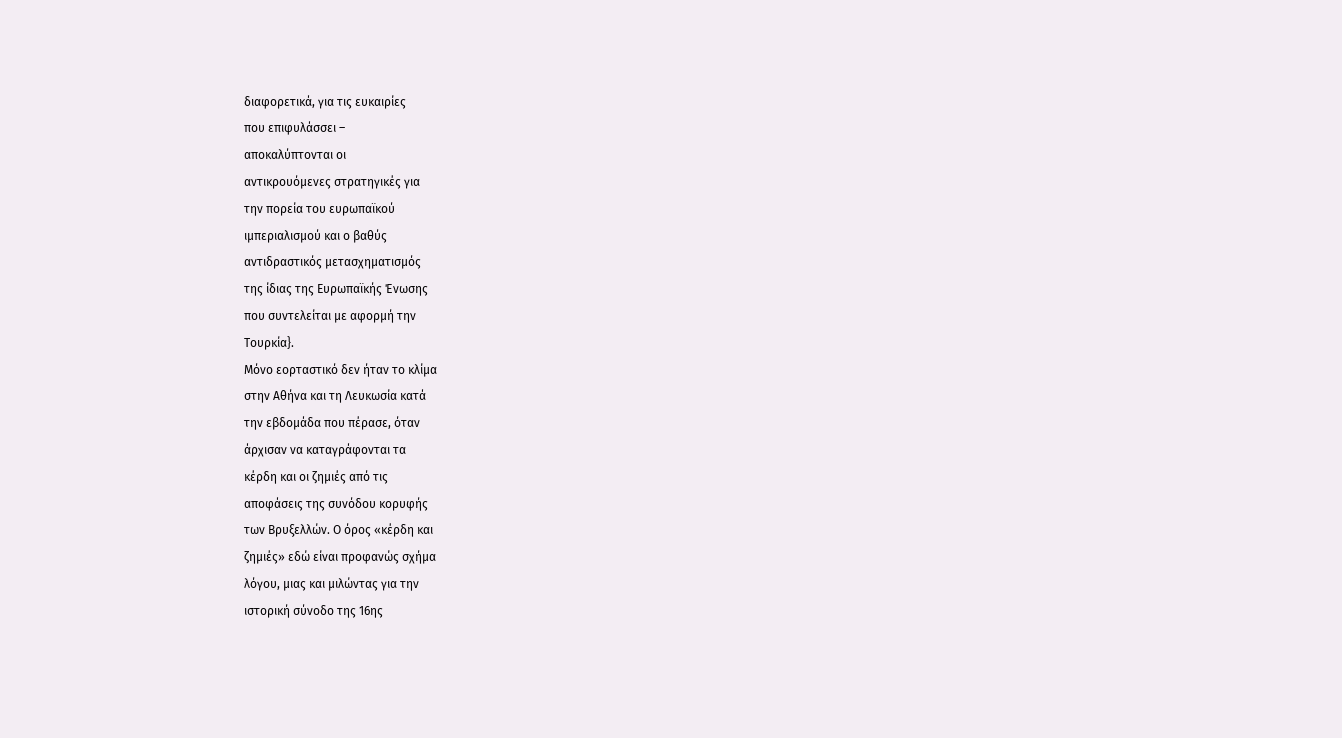διαφορετικά, για τις ευκαιρίες
που επιφυλάσσει –
αποκαλύπτονται οι
αντικρουόμενες στρατηγικές για
την πορεία του ευρωπαϊκού
ιμπεριαλισμού και ο βαθύς
αντιδραστικός μετασχηματισμός
της ίδιας της Ευρωπαϊκής Ένωσης
που συντελείται με αφορμή την
Τουρκία}.
Μόνο εορταστικό δεν ήταν το κλίμα
στην Αθήνα και τη Λευκωσία κατά
την εβδομάδα που πέρασε, όταν
άρχισαν να καταγράφονται τα
κέρδη και οι ζημιές από τις
αποφάσεις της συνόδου κορυφής
των Βρυξελλών. Ο όρος «κέρδη και
ζημιές» εδώ είναι προφανώς σχήμα
λόγου, μιας και μιλώντας για την
ιστορική σύνοδο της 16ης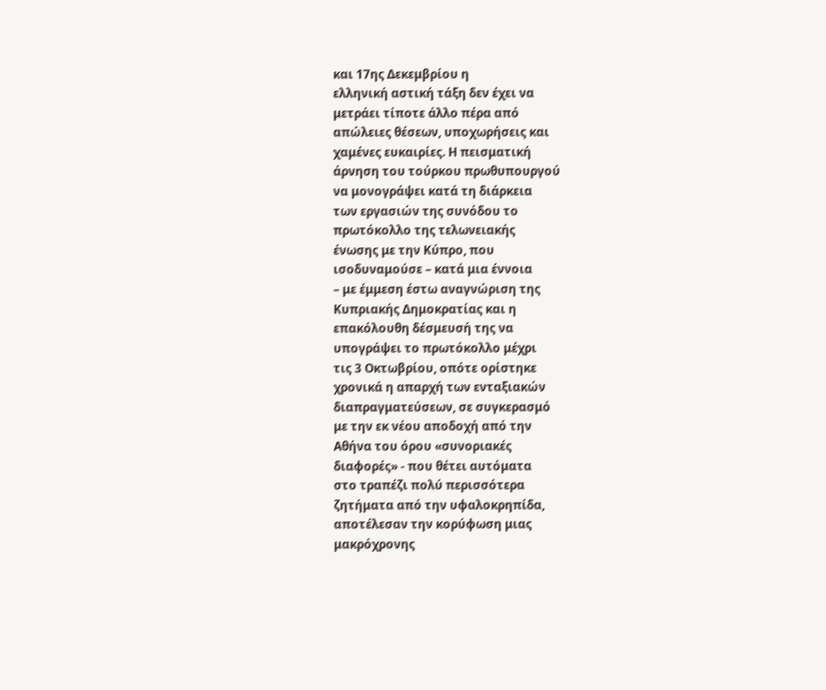και 17ης Δεκεμβρίου η
ελληνική αστική τάξη δεν έχει να
μετράει τίποτε άλλο πέρα από
απώλειες θέσεων, υποχωρήσεις και
χαμένες ευκαιρίες. Η πεισματική
άρνηση του τούρκου πρωθυπουργού
να μονογράψει κατά τη διάρκεια
των εργασιών της συνόδου το
πρωτόκολλο της τελωνειακής
ένωσης με την Κύπρο, που
ισοδυναμούσε – κατά μια έννοια
– με έμμεση έστω αναγνώριση της
Κυπριακής Δημοκρατίας και η
επακόλουθη δέσμευσή της να
υπογράψει το πρωτόκολλο μέχρι
τις 3 Οκτωβρίου, οπότε ορίστηκε
χρονικά η απαρχή των ενταξιακών
διαπραγματεύσεων, σε συγκερασμό
με την εκ νέου αποδοχή από την
Αθήνα του όρου «συνοριακές
διαφορές» - που θέτει αυτόματα
στο τραπέζι πολύ περισσότερα
ζητήματα από την υφαλοκρηπίδα,
αποτέλεσαν την κορύφωση μιας
μακρόχρονης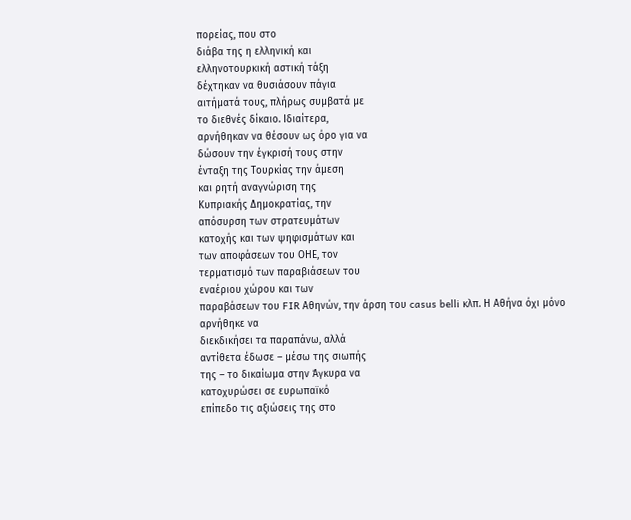πορείας, που στο
διάβα της η ελληνική και
ελληνοτουρκική αστική τάξη
δέχτηκαν να θυσιάσουν πάγια
αιτήματά τους, πλήρως συμβατά με
το διεθνές δίκαιο. Ιδιαίτερα,
αρνήθηκαν να θέσουν ως όρο για να
δώσουν την έγκρισή τους στην
ένταξη της Τουρκίας την άμεση
και ρητή αναγνώριση της
Κυπριακής Δημοκρατίας, την
απόσυρση των στρατευμάτων
κατοχής και των ψηφισμάτων και
των αποφάσεων του ΟΗΕ, τον
τερματισμό των παραβιάσεων του
εναέριου χώρου και των
παραβάσεων του FIR Αθηνών, την άρση του casus belli κλπ. Η Αθήνα όχι μόνο αρνήθηκε να
διεκδικήσει τα παραπάνω, αλλά
αντίθετα έδωσε – μέσω της σιωπής
της – το δικαίωμα στην Άγκυρα να
κατοχυρώσει σε ευρωπαϊκό
επίπεδο τις αξιώσεις της στο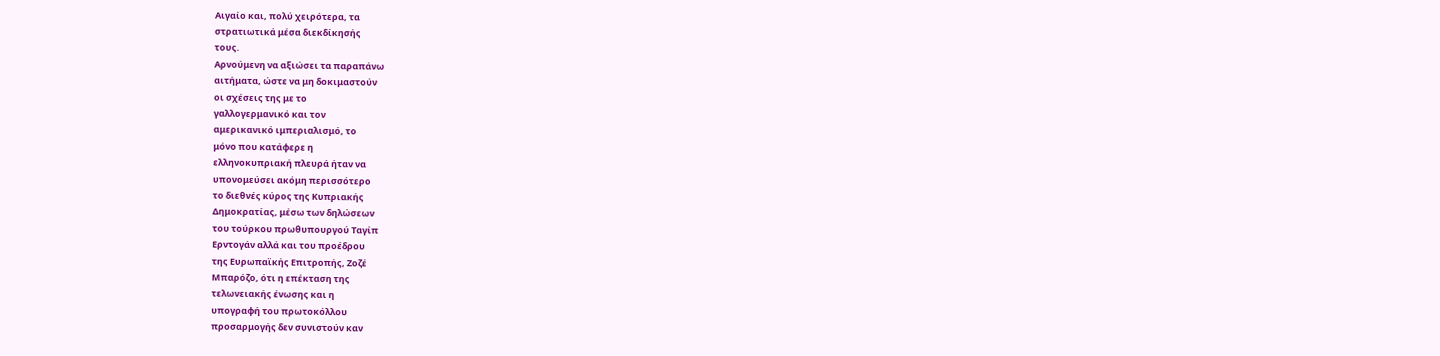Αιγαίο και, πολύ χειρότερα, τα
στρατιωτικά μέσα διεκδίκησής
τους.
Αρνούμενη να αξιώσει τα παραπάνω
αιτήματα, ώστε να μη δοκιμαστούν
οι σχέσεις της με το
γαλλογερμανικό και τον
αμερικανικό ιμπεριαλισμό, το
μόνο που κατάφερε η
ελληνοκυπριακή πλευρά ήταν να
υπονομεύσει ακόμη περισσότερο
το διεθνές κύρος της Κυπριακής
Δημοκρατίας, μέσω των δηλώσεων
του τούρκου πρωθυπουργού Ταγίπ
Ερντογάν αλλά και του προέδρου
της Ευρωπαϊκής Επιτροπής, Ζοζέ
Μπαρόζο, ότι η επέκταση της
τελωνειακής ένωσης και η
υπογραφή του πρωτοκόλλου
προσαρμογής δεν συνιστούν καν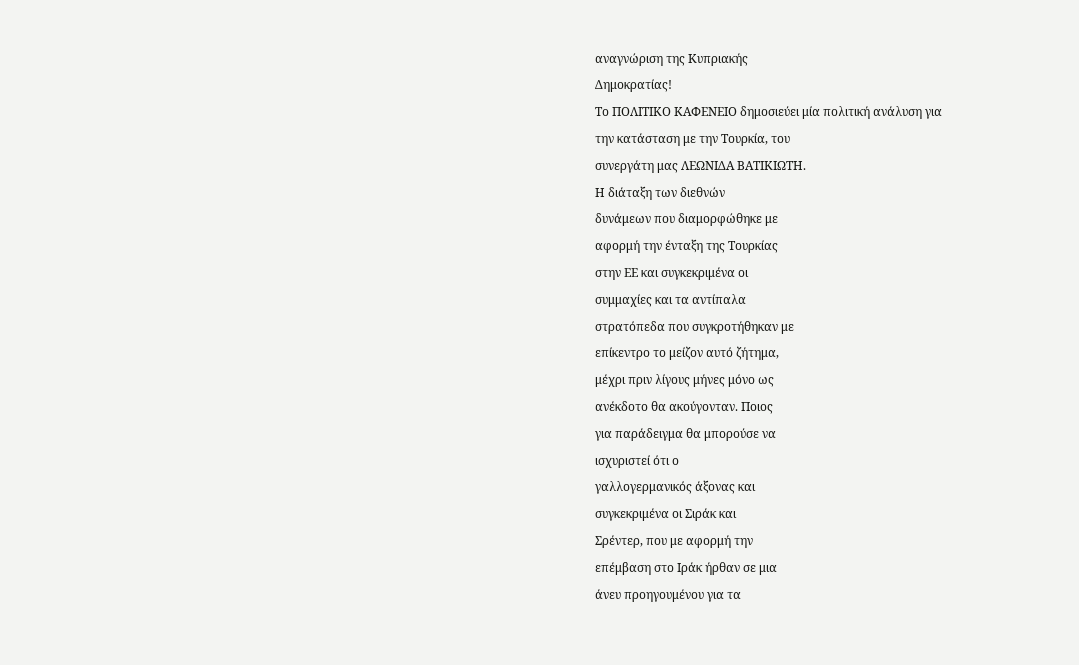αναγνώριση της Κυπριακής
Δημοκρατίας!
Το ΠΟΛΙΤΙΚΟ ΚΑΦΕΝΕΙΟ δημοσιεύει μία πολιτική ανάλυση για
την κατάσταση με την Τουρκία, του
συνεργάτη μας ΛΕΩΝΙΔΑ ΒΑΤΙΚΙΩΤΗ.
Η διάταξη των διεθνών
δυνάμεων που διαμορφώθηκε με
αφορμή την ένταξη της Τουρκίας
στην ΕΕ και συγκεκριμένα οι
συμμαχίες και τα αντίπαλα
στρατόπεδα που συγκροτήθηκαν με
επίκεντρο το μείζον αυτό ζήτημα,
μέχρι πριν λίγους μήνες μόνο ως
ανέκδοτο θα ακούγονταν. Ποιος
για παράδειγμα θα μπορούσε να
ισχυριστεί ότι ο
γαλλογερμανικός άξονας και
συγκεκριμένα οι Σιράκ και
Σρέντερ, που με αφορμή την
επέμβαση στο Ιράκ ήρθαν σε μια
άνευ προηγουμένου για τα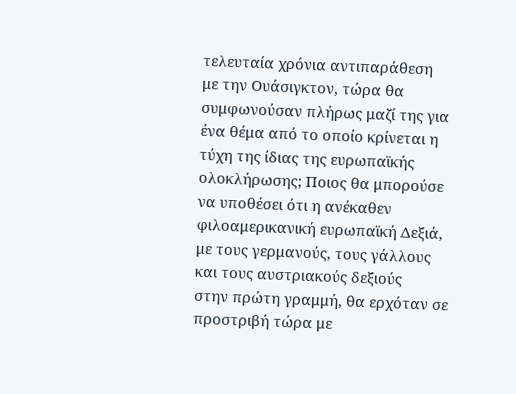τελευταία χρόνια αντιπαράθεση
με την Ουάσιγκτον, τώρα θα
συμφωνούσαν πλήρως μαζί της για
ένα θέμα από το οποίο κρίνεται η
τύχη της ίδιας της ευρωπαϊκής
ολοκλήρωσης; Ποιος θα μπορούσε
να υποθέσει ότι η ανέκαθεν
φιλοαμερικανική ευρωπαϊκή Δεξιά,
με τους γερμανούς, τους γάλλους
και τους αυστριακούς δεξιούς
στην πρώτη γραμμή, θα ερχόταν σε
προστριβή τώρα με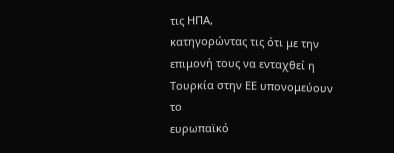τις ΗΠΑ,
κατηγορώντας τις ότι με την
επιμονή τους να ενταχθεί η
Τουρκία στην ΕΕ υπονομεύουν το
ευρωπαϊκό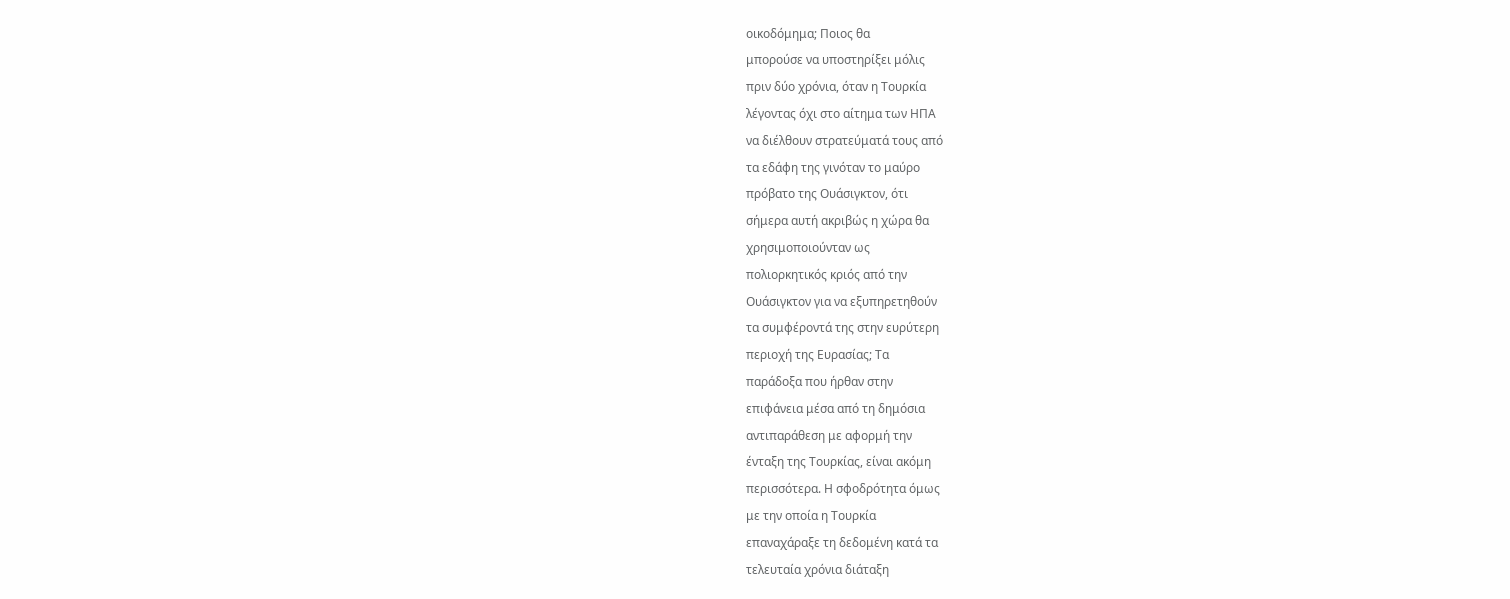οικοδόμημα; Ποιος θα
μπορούσε να υποστηρίξει μόλις
πριν δύο χρόνια, όταν η Τουρκία
λέγοντας όχι στο αίτημα των ΗΠΑ
να διέλθουν στρατεύματά τους από
τα εδάφη της γινόταν το μαύρο
πρόβατο της Ουάσιγκτον, ότι
σήμερα αυτή ακριβώς η χώρα θα
χρησιμοποιούνταν ως
πολιορκητικός κριός από την
Ουάσιγκτον για να εξυπηρετηθούν
τα συμφέροντά της στην ευρύτερη
περιοχή της Ευρασίας; Τα
παράδοξα που ήρθαν στην
επιφάνεια μέσα από τη δημόσια
αντιπαράθεση με αφορμή την
ένταξη της Τουρκίας, είναι ακόμη
περισσότερα. Η σφοδρότητα όμως
με την οποία η Τουρκία
επαναχάραξε τη δεδομένη κατά τα
τελευταία χρόνια διάταξη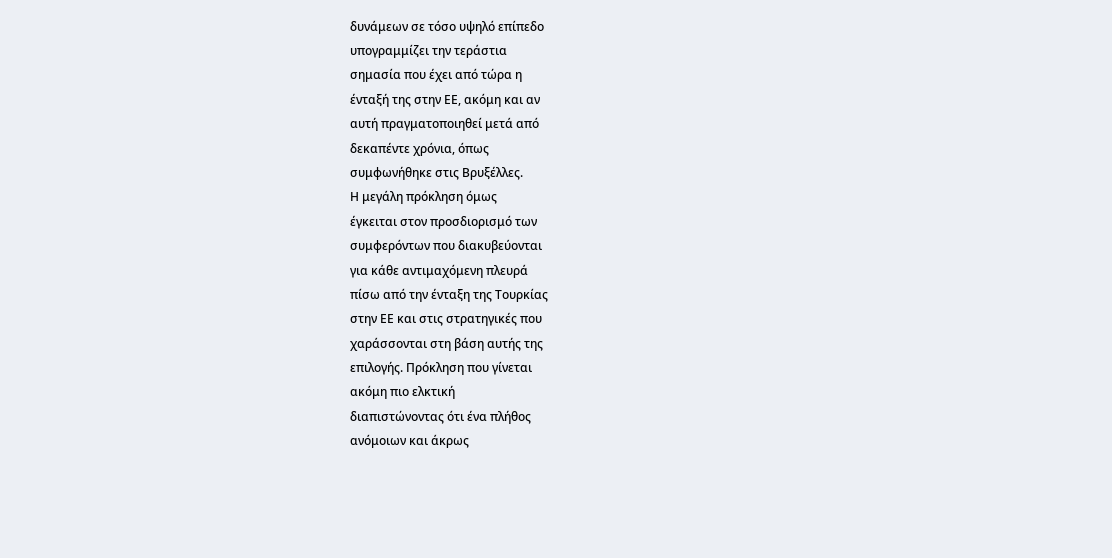δυνάμεων σε τόσο υψηλό επίπεδο
υπογραμμίζει την τεράστια
σημασία που έχει από τώρα η
ένταξή της στην ΕΕ, ακόμη και αν
αυτή πραγματοποιηθεί μετά από
δεκαπέντε χρόνια, όπως
συμφωνήθηκε στις Βρυξέλλες.
Η μεγάλη πρόκληση όμως
έγκειται στον προσδιορισμό των
συμφερόντων που διακυβεύονται
για κάθε αντιμαχόμενη πλευρά
πίσω από την ένταξη της Τουρκίας
στην ΕΕ και στις στρατηγικές που
χαράσσονται στη βάση αυτής της
επιλογής. Πρόκληση που γίνεται
ακόμη πιο ελκτική
διαπιστώνοντας ότι ένα πλήθος
ανόμοιων και άκρως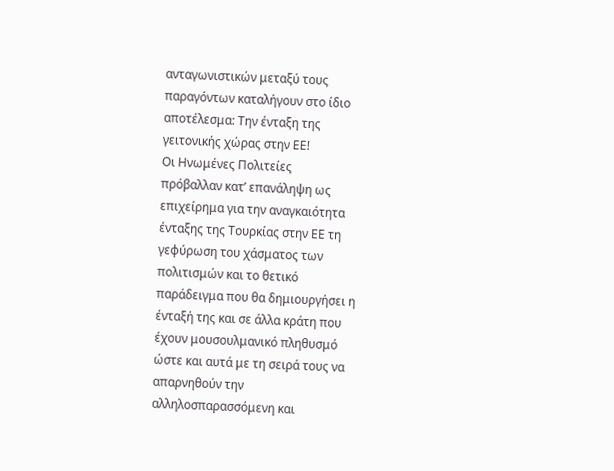ανταγωνιστικών μεταξύ τους
παραγόντων καταλήγουν στο ίδιο
αποτέλεσμα: Την ένταξη της
γειτονικής χώρας στην ΕΕ!
Οι Ηνωμένες Πολιτείες
πρόβαλλαν κατ’ επανάληψη ως
επιχείρημα για την αναγκαιότητα
ένταξης της Τουρκίας στην ΕΕ τη
γεφύρωση του χάσματος των
πολιτισμών και το θετικό
παράδειγμα που θα δημιουργήσει η
ένταξή της και σε άλλα κράτη που
έχουν μουσουλμανικό πληθυσμό
ώστε και αυτά με τη σειρά τους να
απαρνηθούν την
αλληλοσπαρασσόμενη και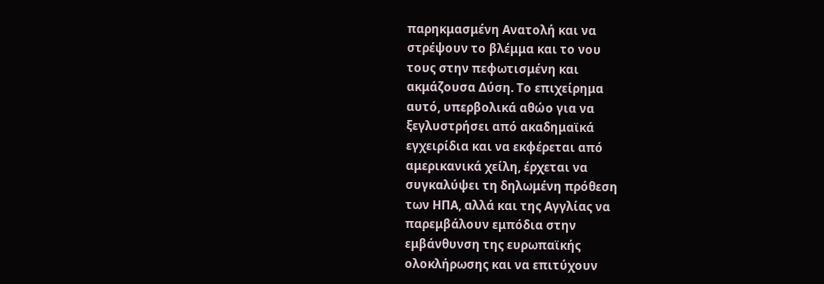παρηκμασμένη Ανατολή και να
στρέψουν το βλέμμα και το νου
τους στην πεφωτισμένη και
ακμάζουσα Δύση. Το επιχείρημα
αυτό, υπερβολικά αθώο για να
ξεγλυστρήσει από ακαδημαϊκά
εγχειρίδια και να εκφέρεται από
αμερικανικά χείλη, έρχεται να
συγκαλύψει τη δηλωμένη πρόθεση
των ΗΠΑ, αλλά και της Αγγλίας να
παρεμβάλουν εμπόδια στην
εμβάνθυνση της ευρωπαϊκής
ολοκλήρωσης και να επιτύχουν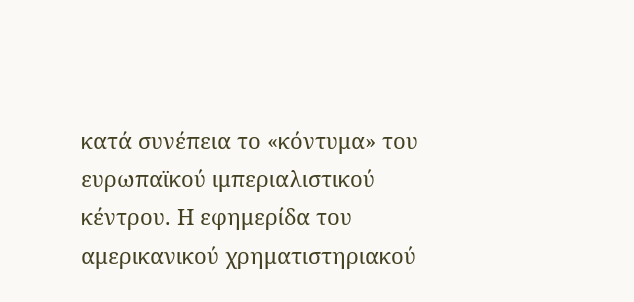κατά συνέπεια το «κόντυμα» του
ευρωπαϊκού ιμπεριαλιστικού
κέντρου. Η εφημερίδα του
αμερικανικού χρηματιστηριακού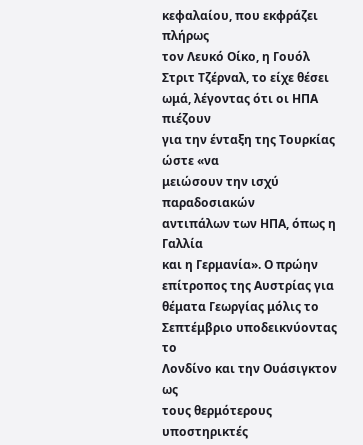κεφαλαίου, που εκφράζει πλήρως
τον Λευκό Οίκο, η Γουόλ
Στριτ Τζέρναλ, το είχε θέσει
ωμά, λέγοντας ότι οι ΗΠΑ πιέζουν
για την ένταξη της Τουρκίας ώστε «να
μειώσουν την ισχύ παραδοσιακών
αντιπάλων των ΗΠΑ, όπως η Γαλλία
και η Γερμανία». Ο πρώην
επίτροπος της Αυστρίας για
θέματα Γεωργίας μόλις το
Σεπτέμβριο υποδεικνύοντας το
Λονδίνο και την Ουάσιγκτον ως
τους θερμότερους υποστηρικτές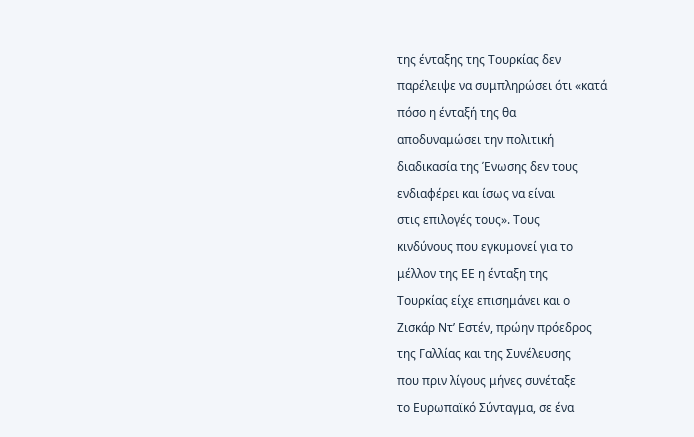της ένταξης της Τουρκίας δεν
παρέλειψε να συμπληρώσει ότι «κατά
πόσο η ένταξή της θα
αποδυναμώσει την πολιτική
διαδικασία της Ένωσης δεν τους
ενδιαφέρει και ίσως να είναι
στις επιλογές τους». Τους
κινδύνους που εγκυμονεί για το
μέλλον της ΕΕ η ένταξη της
Τουρκίας είχε επισημάνει και ο
Ζισκάρ Ντ’ Εστέν, πρώην πρόεδρος
της Γαλλίας και της Συνέλευσης
που πριν λίγους μήνες συνέταξε
το Ευρωπαϊκό Σύνταγμα, σε ένα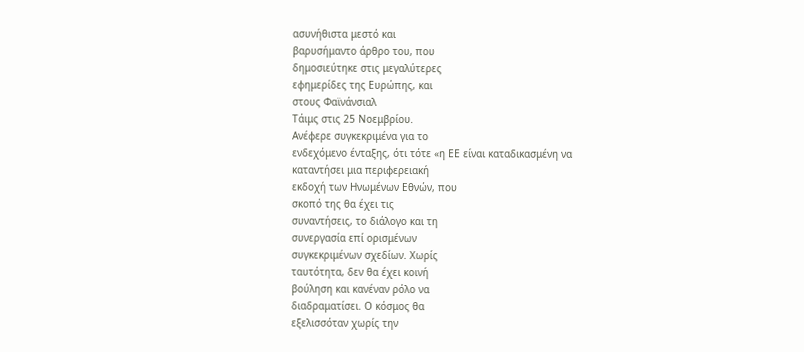ασυνήθιστα μεστό και
βαρυσήμαντο άρθρο του, που
δημοσιεύτηκε στις μεγαλύτερες
εφημερίδες της Ευρώπης, και
στους Φαϊνάνσιαλ
Τάιμς στις 25 Νοεμβρίου.
Ανέφερε συγκεκριμένα για το
ενδεχόμενο ένταξης, ότι τότε «η ΕΕ είναι καταδικασμένη να
καταντήσει μια περιφερειακή
εκδοχή των Ηνωμένων Εθνών, που
σκοπό της θα έχει τις
συναντήσεις, το διάλογο και τη
συνεργασία επί ορισμένων
συγκεκριμένων σχεδίων. Χωρίς
ταυτότητα, δεν θα έχει κοινή
βούληση και κανέναν ρόλο να
διαδραματίσει. Ο κόσμος θα
εξελισσόταν χωρίς την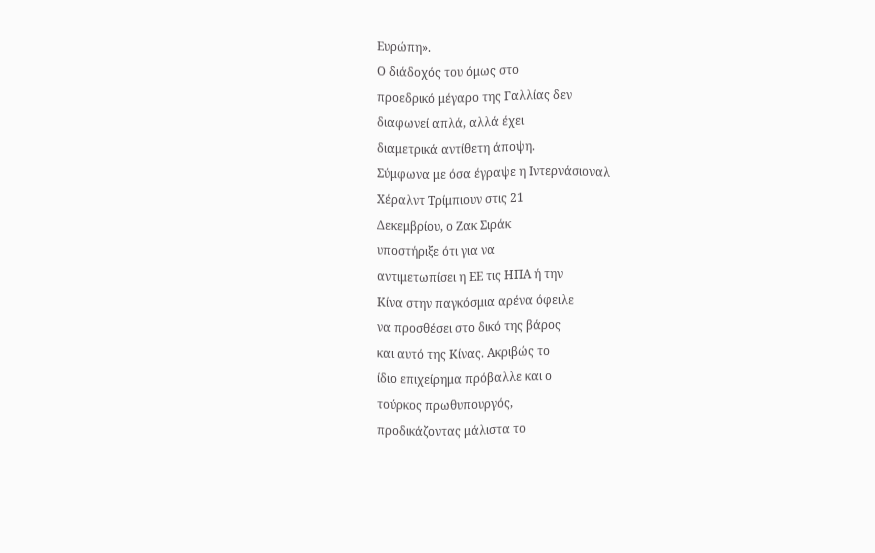Ευρώπη».
Ο διάδοχός του όμως στο
προεδρικό μέγαρο της Γαλλίας δεν
διαφωνεί απλά, αλλά έχει
διαμετρικά αντίθετη άποψη.
Σύμφωνα με όσα έγραψε η Ιντερνάσιοναλ
Χέραλντ Τρίμπιουν στις 21
Δεκεμβρίου, ο Ζακ Σιράκ
υποστήριξε ότι για να
αντιμετωπίσει η ΕΕ τις ΗΠΑ ή την
Κίνα στην παγκόσμια αρένα όφειλε
να προσθέσει στο δικό της βάρος
και αυτό της Κίνας. Ακριβώς το
ίδιο επιχείρημα πρόβαλλε και ο
τούρκος πρωθυπουργός,
προδικάζοντας μάλιστα το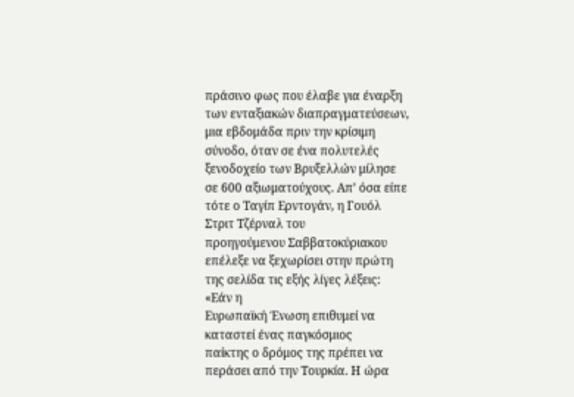πράσινο φως που έλαβε για έναρξη
των ενταξιακών διαπραγματεύσεων,
μια εβδομάδα πριν την κρίσιμη
σύνοδο, όταν σε ένα πολυτελές
ξενοδοχείο των Βρυξελλών μίλησε
σε 600 αξιωματούχους. Απ’ όσα είπε
τότε ο Ταγίπ Ερντογάν, η Γουόλ
Στριτ Τζέρναλ του
προηγούμενου Σαββατοκύριακου
επέλεξε να ξεχωρίσει στην πρώτη
της σελίδα τις εξής λίγες λέξεις:
«Εάν η
Ευρωπαϊκή Ένωση επιθυμεί να
καταστεί ένας παγκόσμιος
παίκτης ο δρόμος της πρέπει να
περάσει από την Τουρκία. Η ώρα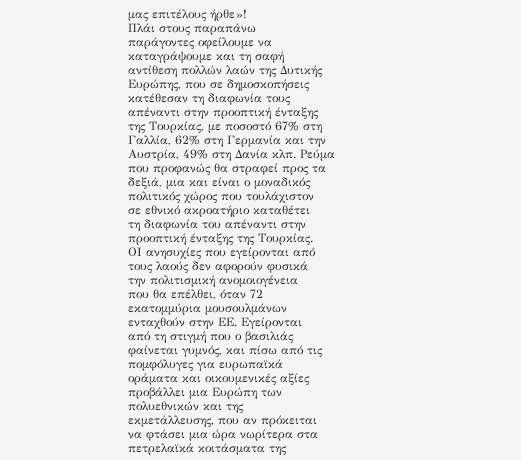μας επιτέλους ήρθε»!
Πλάι στους παραπάνω
παράγοντες οφείλουμε να
καταγράψουμε και τη σαφή
αντίθεση πολλών λαών της Δυτικής
Ευρώπης, που σε δημοσκοπήσεις
κατέθεσαν τη διαφωνία τους
απέναντι στην προοπτική ένταξης
της Τουρκίας, με ποσοστό 67% στη
Γαλλία, 62% στη Γερμανία και την
Αυστρία, 49% στη Δανία κλπ. Ρεύμα
που προφανώς θα στραφεί προς τα
δεξιά, μια και είναι ο μοναδικός
πολιτικός χώρος που τουλάχιστον
σε εθνικό ακροατήριο καταθέτει
τη διαφωνία του απέναντι στην
προοπτική ένταξης της Τουρκίας.
ΟΙ ανησυχίες που εγείρονται από
τους λαούς δεν αφορούν φυσικά
την πολιτισμική ανομοιογένεια
που θα επέλθει, όταν 72
εκατομμύρια μουσουλμάνων
ενταχθούν στην ΕΕ. Εγείρονται
από τη στιγμή που ο βασιλιάς
φαίνεται γυμνός, και πίσω από τις
πομφόλυγες για ευρωπαϊκά
οράματα και οικουμενικές αξίες
προβάλλει μια Ευρώπη των
πολυεθνικών και της
εκμετάλλευσης, που αν πρόκειται
να φτάσει μια ώρα νωρίτερα στα
πετρελαϊκά κοιτάσματα της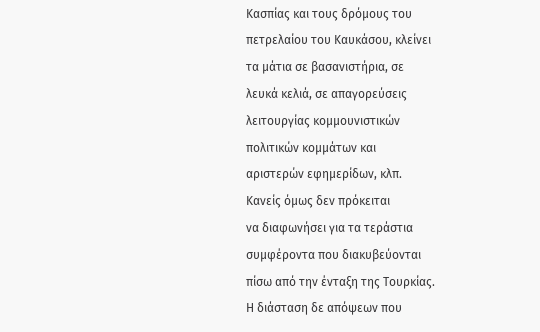Κασπίας και τους δρόμους του
πετρελαίου του Καυκάσου, κλείνει
τα μάτια σε βασανιστήρια, σε
λευκά κελιά, σε απαγορεύσεις
λειτουργίας κομμουνιστικών
πολιτικών κομμάτων και
αριστερών εφημερίδων, κλπ.
Κανείς όμως δεν πρόκειται
να διαφωνήσει για τα τεράστια
συμφέροντα που διακυβεύονται
πίσω από την ένταξη της Τουρκίας.
Η διάσταση δε απόψεων που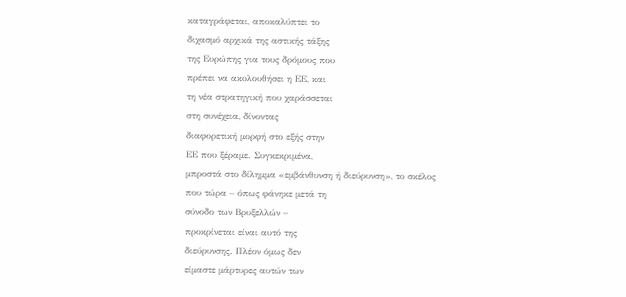καταγράφεται, αποκαλύπτει το
διχασμό αρχικά της αστικής τάξης
της Ευρώπης για τους δρόμους που
πρέπει να ακολουθήσει η ΕΕ, και
τη νέα στρατηγική που χαράσσεται
στη συνέχεια, δίνοντας
διαφορετική μορφή στο εξής στην
ΕΕ που ξέραμε. Συγκεκριμένα,
μπροστά στο δίλημμα «εμβάνθυνση ή διεύρυνση», το σκέλος
που τώρα – όπως φάνηκε μετά τη
σύνοδο των Βρυξελλών –
προκρίνεται είναι αυτό της
διεύρυνσης. Πλέον όμως δεν
είμαστε μάρτυρες αυτών των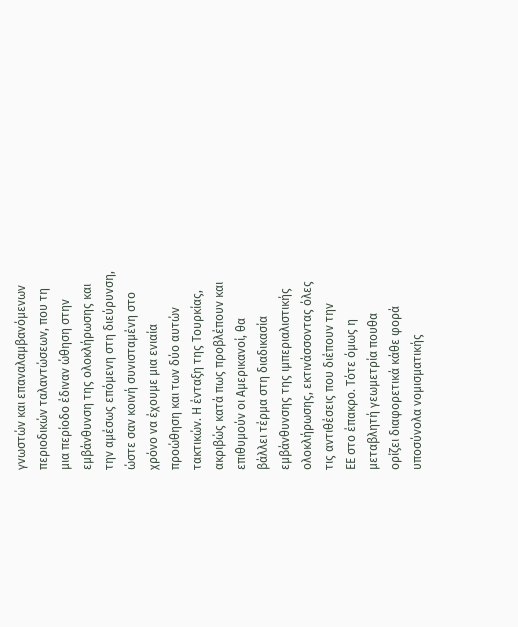γνωστών και επαναλαμβανόμενων
περιοδικών ταλαντώσεων, που τη
μια περίοδο έδιναν ώθηση στην
εμβάνθυνση της ολοκλήρωσης και
την αμέσως επόμενη στη διεύρυνση,
ώστε σαν κοινή συνισταμένη στο
χρόνο να έχουμε μια ενιαία
προώθηση και των δύο αυτών
τακτικών. Η ένταξη της Τουρκίας,
ακριβώς κατά πως προβλέπουν και
επιθυμούν οι Αμερικανοί, θα
βάλλει τέρμα στη διαδικασία
εμβάνθυνσης της ιμπεριαλιστικής
ολοκλήρωσης, εκτινάσσοντας όλες
τις αντιθέσεις που διέπουν την
ΕΕ στο έπακρο. Τότε όμως η
μεταβλητή γεωμετρία πουθα
ορίζει διαφορετικά κάθε φορά
υποσύνολα νομισματικής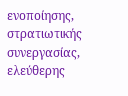ενοποίησης, στρατιωτικής
συνεργασίας, ελεύθερης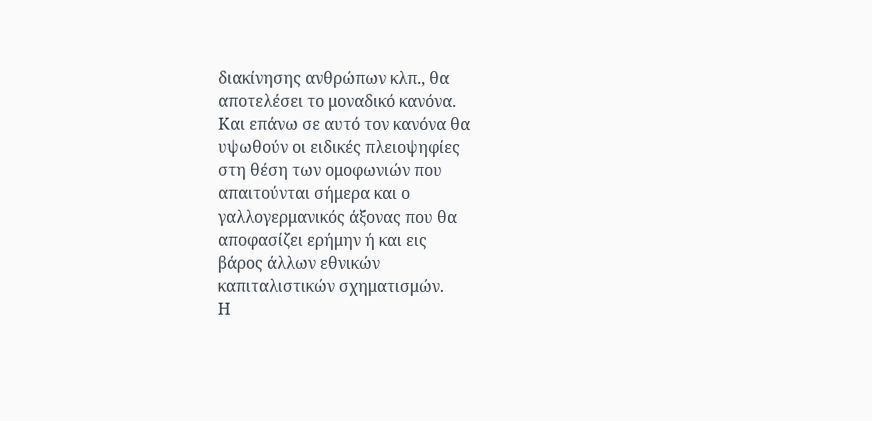διακίνησης ανθρώπων κλπ., θα
αποτελέσει το μοναδικό κανόνα.
Και επάνω σε αυτό τον κανόνα θα
υψωθούν οι ειδικές πλειοψηφίες
στη θέση των ομοφωνιών που
απαιτούνται σήμερα και ο
γαλλογερμανικός άξονας που θα
αποφασίζει ερήμην ή και εις
βάρος άλλων εθνικών
καπιταλιστικών σχηματισμών.
Η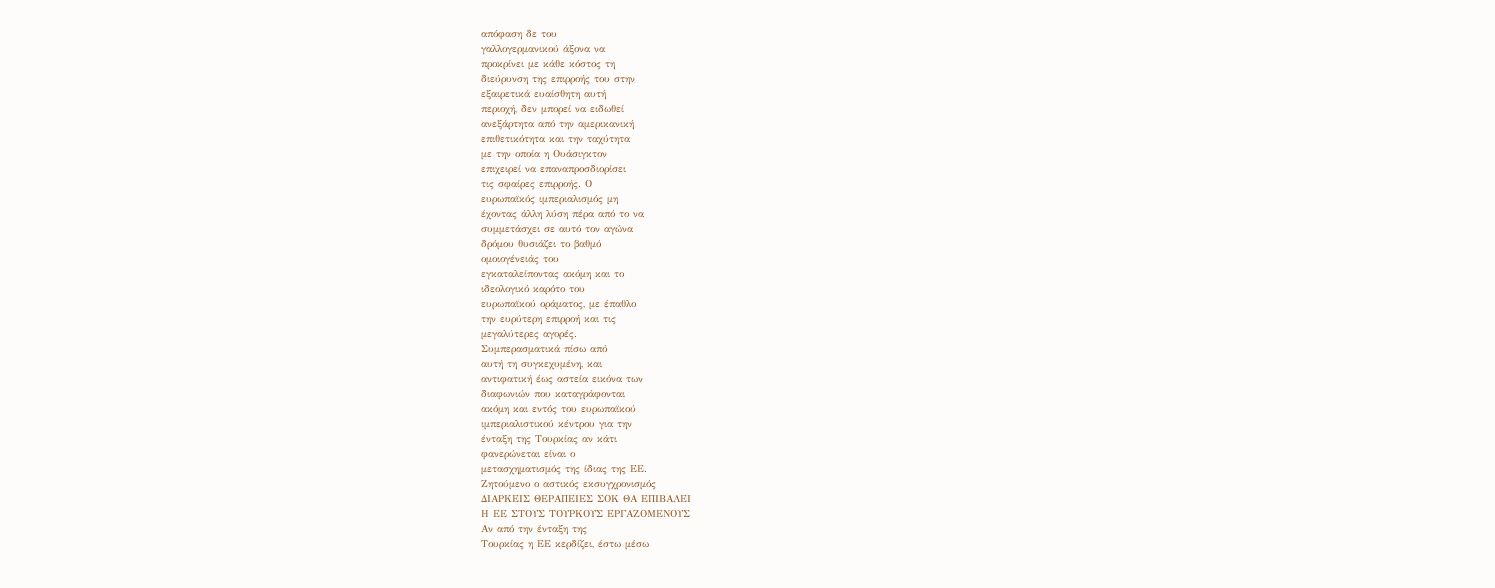απόφαση δε του
γαλλογερμανικού άξονα να
προκρίνει με κάθε κόστος τη
διεύρυνση της επιρροής του στην
εξαιρετικά ευαίσθητη αυτή
περιοχή, δεν μπορεί να ειδωθεί
ανεξάρτητα από την αμερικανική
επιθετικότητα και την ταχύτητα
με την οποία η Ουάσιγκτον
επιχειρεί να επαναπροσδιορίσει
τις σφαίρες επιρροής. Ο
ευρωπαϊκός ιμπεριαλισμός μη
έχοντας άλλη λύση πέρα από το να
συμμετάσχει σε αυτό τον αγώνα
δρόμου θυσιάζει το βαθμό
ομοιογένειάς του
εγκαταλείποντας ακόμη και το
ιδεολογικό καρότο του
ευρωπαϊκού οράματος, με έπαθλο
την ευρύτερη επιρροή και τις
μεγαλύτερες αγορές.
Συμπερασματικά πίσω από
αυτή τη συγκεχυμένη, και
αντιφατική έως αστεία εικόνα των
διαφωνιών που καταγράφονται
ακόμη και εντός του ευρωπαϊκού
ιμπεριαλιστικού κέντρου για την
ένταξη της Τουρκίας αν κάτι
φανερώνεται είναι ο
μετασχηματισμός της ίδιας της ΕΕ.
Ζητούμενο ο αστικός εκσυγχρονισμός
ΔΙΑΡΚΕΙΣ ΘΕΡΑΠΕΙΕΣ ΣΟΚ ΘΑ ΕΠΙΒΑΛΕΙ
Η ΕΕ ΣΤΟΥΣ ΤΟΥΡΚΟΥΣ ΕΡΓΑΖΟΜΕΝΟΥΣ
Αν από την ένταξη της
Τουρκίας η ΕΕ κερδίζει, έστω μέσω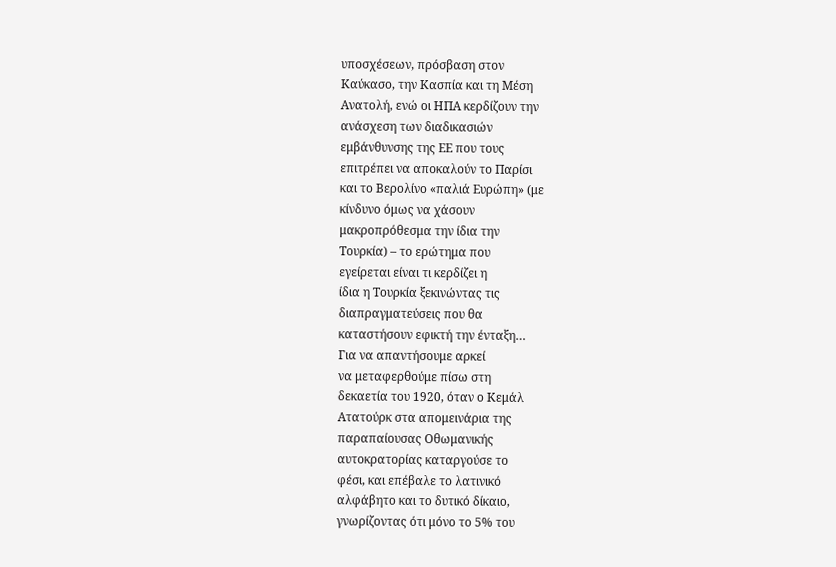υποσχέσεων, πρόσβαση στον
Καύκασο, την Κασπία και τη Μέση
Ανατολή, ενώ οι ΗΠΑ κερδίζουν την
ανάσχεση των διαδικασιών
εμβάνθυνσης της ΕΕ που τους
επιτρέπει να αποκαλούν το Παρίσι
και το Βερολίνο «παλιά Ευρώπη» (με
κίνδυνο όμως να χάσουν
μακροπρόθεσμα την ίδια την
Τουρκία) – το ερώτημα που
εγείρεται είναι τι κερδίζει η
ίδια η Τουρκία ξεκινώντας τις
διαπραγματεύσεις που θα
καταστήσουν εφικτή την ένταξη…
Για να απαντήσουμε αρκεί
να μεταφερθούμε πίσω στη
δεκαετία του 1920, όταν ο Κεμάλ
Ατατούρκ στα απομεινάρια της
παραπαίουσας Οθωμανικής
αυτοκρατορίας καταργούσε το
φέσι, και επέβαλε το λατινικό
αλφάβητο και το δυτικό δίκαιο,
γνωρίζοντας ότι μόνο το 5% του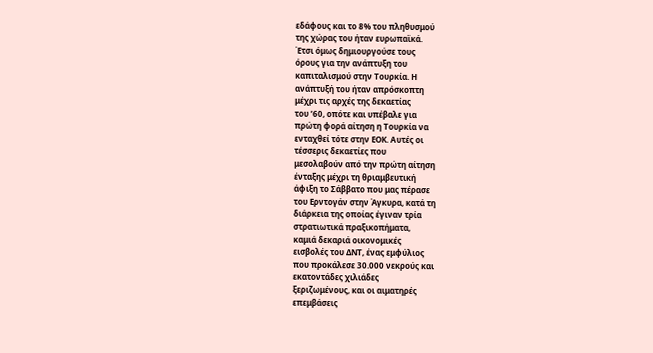εδάφους και το 8% του πληθυσμού
της χώρας του ήταν ευρωπαϊκά.
Έτσι όμως δημιουργούσε τους
όρους για την ανάπτυξη του
καπιταλισμού στην Τουρκία. Η
ανάπτυξή του ήταν απρόσκοπτη
μέχρι τις αρχές της δεκαετίας
του ’60, οπότε και υπέβαλε για
πρώτη φορά αίτηση η Τουρκία να
ενταχθεί τότε στην ΕΟΚ. Αυτές οι
τέσσερις δεκαετίες που
μεσολαβούν από την πρώτη αίτηση
ένταξης μέχρι τη θριαμβευτική
άφιξη το Σάββατο που μας πέρασε
του Ερντογάν στην Άγκυρα, κατά τη
διάρκεια της οποίας έγιναν τρία
στρατιωτικά πραξικοπήματα,
καμιά δεκαριά οικονομικές
εισβολές του ΔΝΤ, ένας εμφύλιος
που προκάλεσε 30.000 νεκρούς και
εκατοντάδες χιλιάδες
ξεριζωμένους, και οι αιματηρές
επεμβάσεις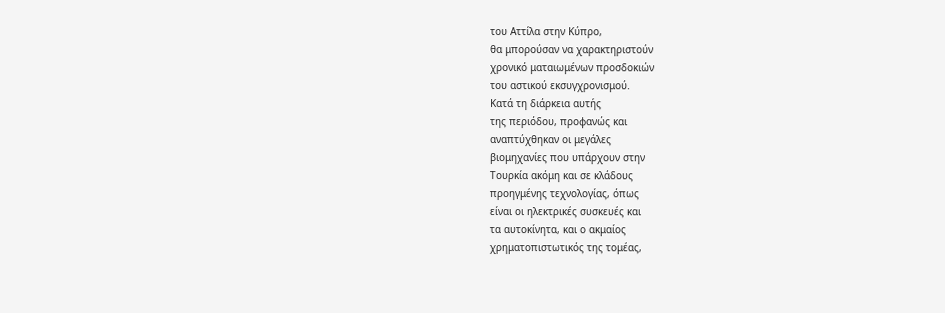του Αττίλα στην Κύπρο,
θα μπορούσαν να χαρακτηριστούν
χρονικό ματαιωμένων προσδοκιών
του αστικού εκσυγχρονισμού.
Κατά τη διάρκεια αυτής
της περιόδου, προφανώς και
αναπτύχθηκαν οι μεγάλες
βιομηχανίες που υπάρχουν στην
Τουρκία ακόμη και σε κλάδους
προηγμένης τεχνολογίας, όπως
είναι οι ηλεκτρικές συσκευές και
τα αυτοκίνητα, και ο ακμαίος
χρηματοπιστωτικός της τομέας,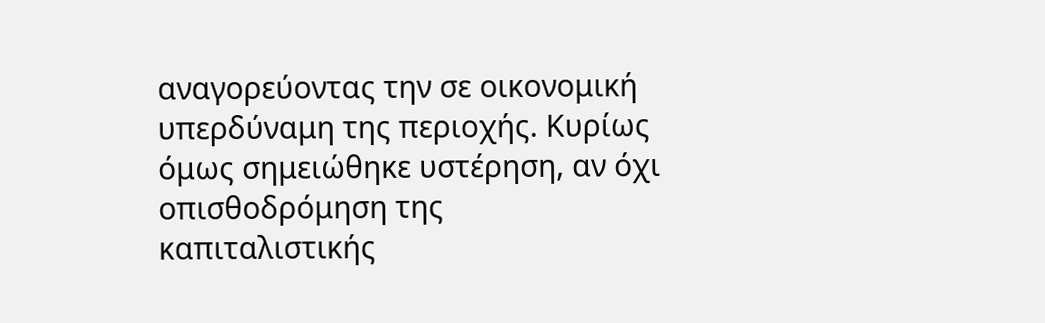αναγορεύοντας την σε οικονομική
υπερδύναμη της περιοχής. Κυρίως
όμως σημειώθηκε υστέρηση, αν όχι
οπισθοδρόμηση της
καπιταλιστικής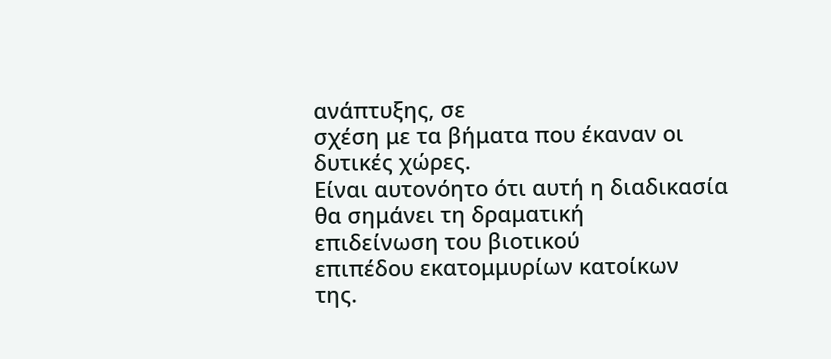ανάπτυξης, σε
σχέση με τα βήματα που έκαναν οι
δυτικές χώρες.
Είναι αυτονόητο ότι αυτή η διαδικασία
θα σημάνει τη δραματική
επιδείνωση του βιοτικού
επιπέδου εκατομμυρίων κατοίκων
της.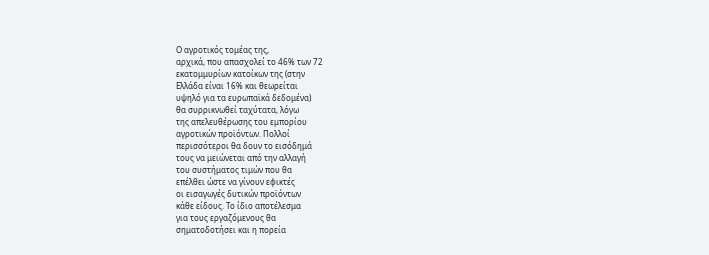Ο αγροτικός τομέας της,
αρχικά, που απασχολεί το 46% των 72
εκατομμυρίων κατοίκων της (στην
Ελλάδα είναι 16% και θεωρείται
υψηλό για τα ευρωπαϊκά δεδομένα)
θα συρρικνωθεί ταχύτατα, λόγω
της απελευθέρωσης του εμπορίου
αγροτικών προϊόντων. Πολλοί
περισσότεροι θα δουν το εισόδημά
τους να μειώνεται από την αλλαγή
του συστήματος τιμών που θα
επέλθει ώστε να γίνουν εφικτές
οι εισαγωγές δυτικών προϊόντων
κάθε είδους. Το ίδιο αποτέλεσμα
για τους εργαζόμενους θα
σηματοδοτήσει και η πορεία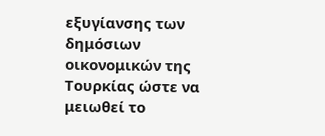εξυγίανσης των δημόσιων
οικονομικών της Τουρκίας ώστε να
μειωθεί το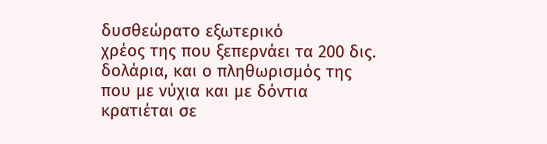δυσθεώρατο εξωτερικό
χρέος της που ξεπερνάει τα 200 δις.
δολάρια, και ο πληθωρισμός της
που με νύχια και με δόντια
κρατιέται σε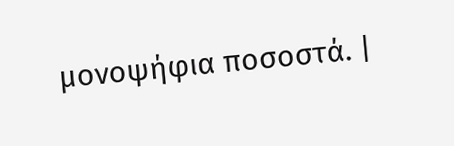μονοψήφια ποσοστά. |